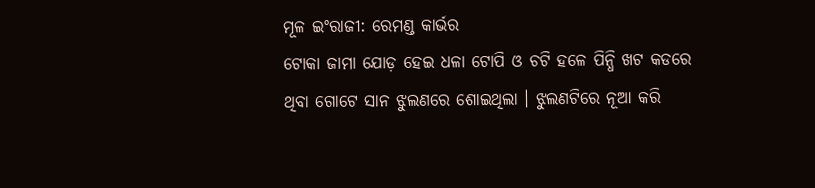ମୂଳ ଇଂରାଜୀ: ରେମଣ୍ଡ କାର୍ଭର
ଟୋକା ଜାମା ଯୋଡ଼ ହେଇ ଧଳା ଟୋପି ଓ ଚଟି ହଳେ ପିନ୍ଧି ଖଟ କଡରେ ଥିବା ଗୋଟେ ସାନ ଝୁଲଣରେ ଶୋଇଥିଲା । ଝୁଲଣଟିରେ ନୂଆ କରି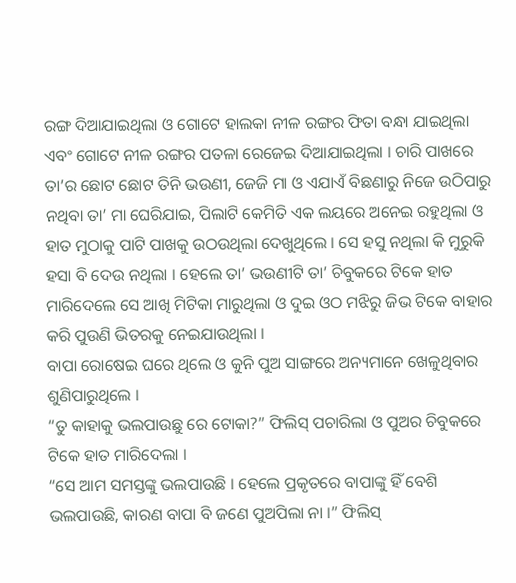ରଙ୍ଗ ଦିଆଯାଇଥିଲା ଓ ଗୋଟେ ହାଲକା ନୀଳ ରଙ୍ଗର ଫିତା ବନ୍ଧା ଯାଇଥିଲା ଏବଂ ଗୋଟେ ନୀଳ ରଙ୍ଗର ପତଳା ରେଜେଇ ଦିଆଯାଇଥିଲା । ଚାରି ପାଖରେ ତା’ର ଛୋଟ ଛୋଟ ତିନି ଭଉଣୀ, ଜେଜି ମା ଓ ଏଯାଏଁ ବିଛଣାରୁ ନିଜେ ଉଠିପାରୁ ନଥିବା ତା’ ମା ଘେରିଯାଇ, ପିଲାଟି କେମିତି ଏକ ଲୟରେ ଅନେଇ ରହୁଥିଲା ଓ ହାତ ମୁଠାକୁ ପାଟି ପାଖକୁ ଉଠଉଥିଲା ଦେଖୁଥିଲେ । ସେ ହସୁ ନଥିଲା କି ମୁରୁକି ହସା ବି ଦେଉ ନଥିଲା । ହେଲେ ତା’ ଭଉଣୀଟି ତା’ ଚିବୁକରେ ଟିକେ ହାତ ମାରିଦେଲେ ସେ ଆଖି ମିଟିକା ମାରୁଥିଲା ଓ ଦୁଇ ଓଠ ମଝିରୁ ଜିଭ ଟିକେ ବାହାର କରି ପୁଉଣି ଭିତରକୁ ନେଇଯାଉଥିଲା ।
ବାପା ରୋଷେଇ ଘରେ ଥିଲେ ଓ କୁନି ପୁଅ ସାଙ୍ଗରେ ଅନ୍ୟମାନେ ଖେଳୁଥିବାର ଶୁଣିପାରୁଥିଲେ ।
“ତୁ କାହାକୁ ଭଲପାଉଛୁ ରେ ଟୋକା?” ଫିଲିସ୍ ପଚାରିଲା ଓ ପୁଅର ଚିବୁକରେ ଟିକେ ହାତ ମାରିଦେଲା ।
“ସେ ଆମ ସମସ୍ତଙ୍କୁ ଭଲପାଉଛି । ହେଲେ ପ୍ରକୃତରେ ବାପାଙ୍କୁ ହିଁ ବେଶି ଭଲପାଉଛି, କାରଣ ବାପା ବି ଜଣେ ପୁଅପିଲା ନା ।” ଫିଲିସ୍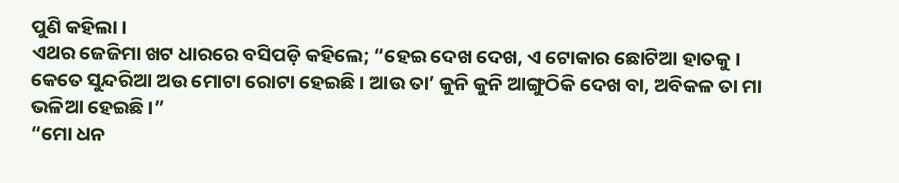ପୁଣି କହିଲା ।
ଏଥର ଜେଜିମା ଖଟ ଧାରରେ ବସିପଡ଼ି କହିଲେ; “ହେଇ ଦେଖ ଦେଖ, ଏ ଟୋକାର ଛୋଟିଆ ହାତକୁ । କେତେ ସୁନ୍ଦରିଆ ଅଉ ମୋଟା ରୋଟା ହେଇଛି । ଆଉ ତା’ କୁନି କୁନି ଆଙ୍ଗୁଠିକି ଦେଖ ବା, ଅବିକଳ ତା ମା ଭଳିଆ ହେଇଛି ।”
“ମୋ ଧନ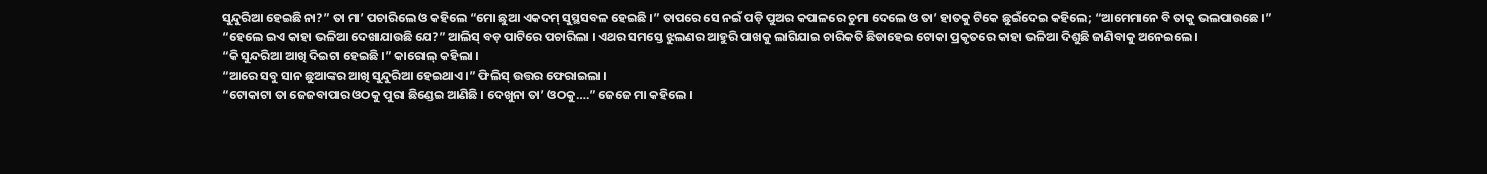ସୁନ୍ଦୁରିଆ ହେଇଛି ନା?” ତା ମା’ ପଚାରିଲେ ଓ କହିଲେ “ମୋ ଛୁଆ ଏକଦମ୍ ସୁସ୍ଥସବଳ ହେଇଛି ।” ତାପରେ ସେ ନଇଁ ପଡ଼ି ପୁଅର କପାଳରେ ଚୁମା ଦେଲେ ଓ ତା’ ହାତକୁ ଟିକେ ଛୁଇଁଦେଇ କହିଲେ; “ଆମେମାନେ ବି ତାକୁ ଭଲପାଉଛେ ।”
“ହେଲେ ଇଏ କାହା ଭଳିଆ ଦେଖାଯାଉଛି ଯେ?” ଆଲିସ୍ ବଡ଼ ପାଟିରେ ପଚାରିଲା । ଏଥର ସମସ୍ତେ ଝୁଲଣର ଆହୁରି ପାଖକୁ ଲାଗିଯାଇ ଚାରିକତି ଛିଡାହେଇ ଟୋକା ପ୍ରକୃତରେ କାହା ଭଳିଆ ଦିଶୁଛି ଜାଣିବାକୁ ଅନେଇଲେ ।
“କି ସୁନ୍ଦରିଆ ଆଖି ଦିଇଟା ହେଇଛି ।” କାରୋଲ୍ କହିଲା ।
“ଆରେ ସବୁ ସାନ ଛୁଆଙ୍କର ଆଖି ସୁନ୍ଦୁରିଆ ହେଇଥାଏ ।” ଫିଲିସ୍ ଉତ୍ତର ଫେରାଇଲା ।
“ଟୋକାଟା ତା ଜେଜବାପାର ଓଠକୁ ପୁରା ଛିଣ୍ଡେଇ ଆଣିଛି । ଦେଖୁନା ତା’ ଓଠକୁ….” ଜେଜେ ମା କହିଲେ ।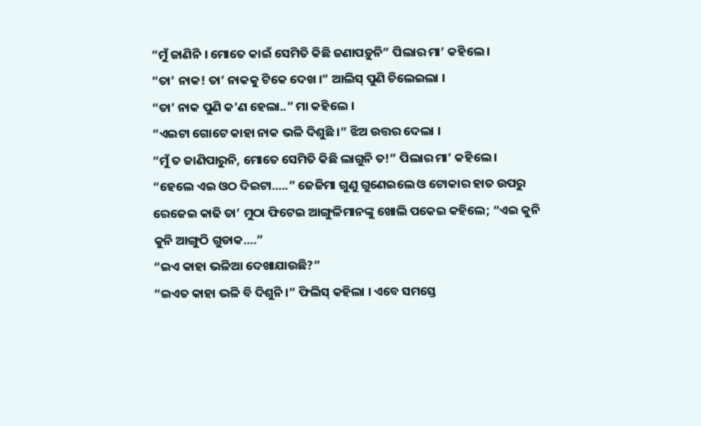“ମୁଁ ଜାଣିନି । ମୋତେ କାଇଁ ସେମିତି କିଛି ଜଣାପଡ଼ୁନି” ପିଲାର ମା’ କହିଲେ ।
“ତା’ ନାକ! ତା’ ନାକକୁ ଟିକେ ଦେଖ ।” ଆଲିସ୍ ପୁଣି ଚିଲେଇଲା ।
“ତା’ ନାକ ପୁଣି କ’ଣ ହେଲା..” ମା କହିଲେ ।
“ଏଇଟା ଗୋଟେ କାହା ନାକ ଭଳି ଦିଶୁଛି ।” ଝିଅ ଉତ୍ତର ଦେଲା ।
“ମୁଁ ତ ଜାଣିପାରୁନି, ମୋତେ ସେମିତି କିଛି ଲାଗୁନି ତ!” ପିଲାର ମା’ କହିଲେ ।
“ହେଲେ ଏଇ ଓଠ ଦିଇଟା…..” ଜେଜିମା ଗୁଣୁ ଗୁଣେଇଲେ ଓ ଟୋକାର ହାତ ଉପରୁ ରେଜେଇ କାଢି ତା’ ମୁଠା ଫିଟେଇ ଆଙ୍ଗୁଳିମାନଙ୍କୁ ଖୋଲି ପକେଇ କହିଲେ; “ଏଇ କୁନି କୁନି ଆଙ୍ଗୁଠି ଗୁଡାକ….”
“ଇଏ କାହା ଭଳିଆ ଦେଖାଯାଉଛି?”
“ଇଏତ କାହା ଭଳି ବି ଦିଶୁନି ।” ଫିଲିସ୍ କହିଲା । ଏବେ ସମସ୍ତେ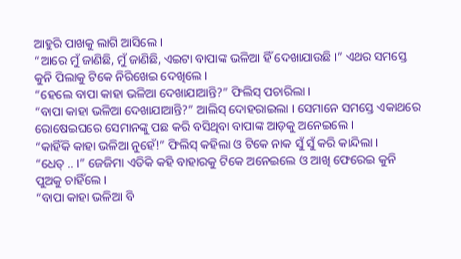ଆହୁରି ପାଖକୁ ଲାଗି ଆସିଲେ ।
“ଆରେ ମୁଁ ଜାଣିଛି, ମୁଁ ଜାଣିଛି, ଏଇଟା ବାପାଙ୍କ ଭଳିଆ ହିଁ ଦେଖାଯାଉଛି ।” ଏଥର ସମସ୍ତେ କୁନି ପିଲାକୁ ଟିକେ ନିରିଖେଇ ଦେଖିଲେ ।
“ହେଲେ ବାପା କାହା ଭଳିଆ ଦେଖାଯାଆନ୍ତି?” ଫିଲିସ୍ ପଚାରିଲା ।
“ବାପା କାହା ଭଳିଆ ଦେଖାଯାଆନ୍ତି?” ଆଲିସ୍ ଦୋହରାଇଲା । ସେମାନେ ସମସ୍ତେ ଏକାଥରେ ରୋଷେଇଘରେ ସେମାନଙ୍କୁ ପଛ କରି ବସିଥିବା ବାପାଙ୍କ ଆଡ଼କୁ ଅନେଇଲେ ।
“କାହିଁକି କାହା ଭଳିଆ ନୁହେଁ!” ଫିଲିସ୍ କହିଲା ଓ ଟିକେ ନାକ ସୁଁ ସୁଁ କରି କାନ୍ଦିଲା ।
“ଧେତ୍ .. ।” ଜେଜିମା ଏତିକି କହି ବାହାରକୁ ଟିକେ ଅନେଇଲେ ଓ ଆଖି ଫେରେଇ କୁନି ପୁଅକୁ ଚାହିଁଲେ ।
“ବାପା କାହା ଭଳିଆ ବି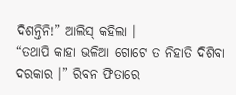ଦିଶନ୍ତିନି!” ଆଲିସ୍ କହିଲା ।
“ତଥାପି କାହା ଭଳିଆ ଗୋଟେ ତ ନିହାତି ଦିଶିବା ଦରକାର ।” ରିବନ ଫିତାରେ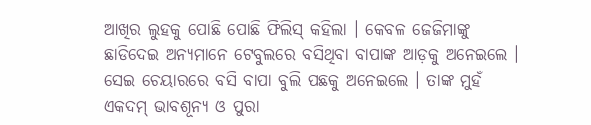ଆଖିର ଲୁହକୁ ପୋଛି ପୋଛି ଫିଲିସ୍ କହିଲା । କେବଳ ଜେଜିମାଙ୍କୁ ଛାଡିଦେଇ ଅନ୍ୟମାନେ ଟେବୁଲରେ ବସିଥିବା ବାପାଙ୍କ ଆଡ଼କୁ ଅନେଇଲେ । ସେଇ ଚେୟାରରେ ବସି ବାପା ବୁଲି ପଛକୁ ଅନେଇଲେ । ତାଙ୍କ ମୁହଁ ଏକଦମ୍ ଭାବଶୂନ୍ୟ ଓ ପୁରା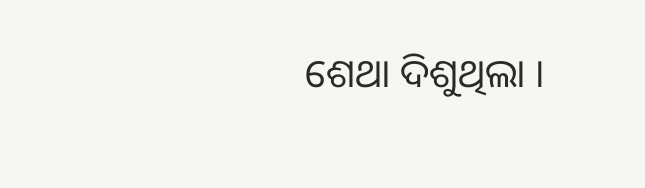ଶେଥା ଦିଶୁଥିଲା ।